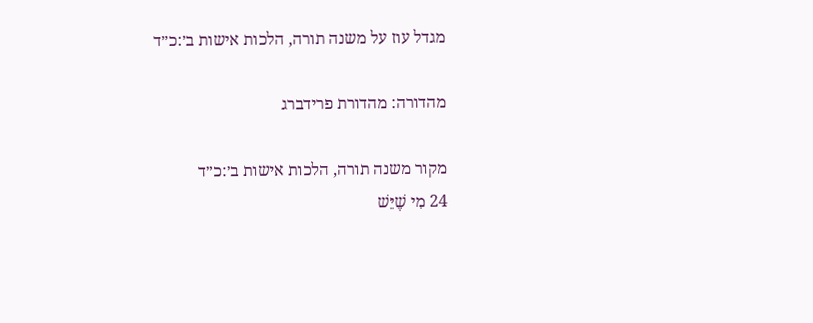מגדל עוז על משנה תורה, הלכות אישות ב׳:כ״ד

מהדורה: מהדורת פרידברג

מקור משנה תורה, הלכות אישות ב׳:כ״ד
24 מִי שֶׁיֵּשׁ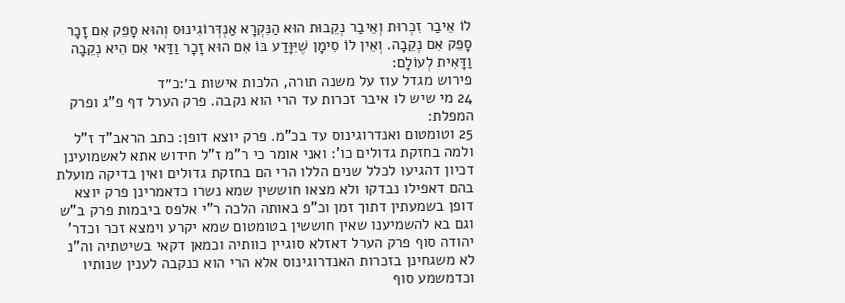לוֹ אֵיבַר זִכְרוּת וְאֵיבַר נְקֵבוּת הוּא הַנִּקְרָא אַנְדְּרוֹגִינוּס וְהוּא סָפֵק אִם זָכָר סָפֵק אִם נְקֵבָה. וְאֵין לוֹ סִימָן שֶׁיִּוָּדַע בּוֹ אִם הוּא זָכָר וַדַּאי אִם הִיא נְקֵבָה וַדָּאִית לְעוֹלָם:
פירוש מגדל עוז על משנה תורה, הלכות אישות ב׳:כ״ד
24 מי שיש לו איבר זכרות עד הרי הוא נקבה. פרק הערל דף פ"ג ופרק המפלת:
25 וטומטום ואנדרוגינוס עד בכ"מ. פרק יוצא דופן: כתב הראב"ד ז"ל ולמה בחזקת גדולים כו': ואני אומר כי ר"מ ז"ל חידוש אתא לאשמועינן דכיון דהגיעו לכלל שנים הללו הרי הם בחזקת גדולים ואין בדיקה מועלת בהם דאפילו נבדקו ולא מצאו חוששין שמא נשרו כדאמרינן פרק יוצא דופן בשמעתין דתוך זמן וכ"פ באותה הלכה ר"י אלפס ביבמות פרק ב"ש וגם בא להשמיענו שאין חוששין בטומטום שמא יקרע וימצא זכר וכדר' יהודה סוף פרק הערל דאזלא סוגיין כוותיה וכמאן דקאי בשיטתיה וה"נ לא משגחינן בזכרות האנדרוגינוס אלא הרי הוא כנקבה לענין שנותיו וכדמשמע סוף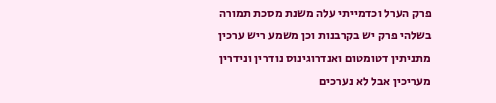פרק הערל וכדמייתי עלה משנת מסכת תמורה בשלהי פרק יש בקרבנות וכן משמע ריש ערכין מתניתין דטומטום ואנדרוגינוס נודרין ונידרין מעריכין אבל לא נערכים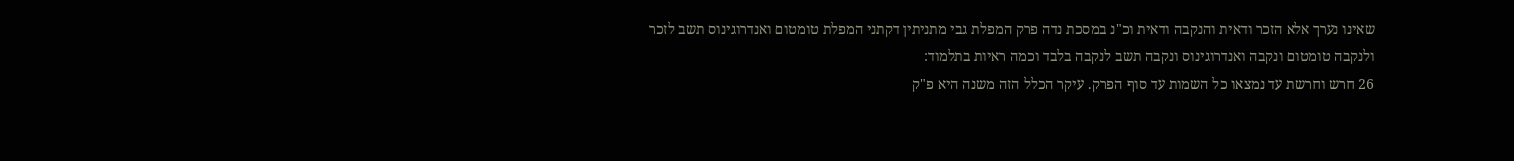שאינו נערך אלא הזכר ודאית והנקבה ודאית וכ"נ במסכת נדה פרק המפלת גבי מתניתין דקתני המפלת טומטום ואנדרוגינוס תשב לזכר ולנקבה טומטום ונקבה ואנדרוגינוס ונקבה תשב לנקבה בלבד וכמה ראיות בתלמוד:
26 חרש וחרשת עד נמצאו כל השמות עד סוף הפרק. עיקר הכלל הזה משנה היא פ"ק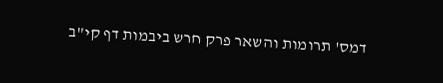דמס' תרומות והשאר פרק חרש ביבמות דף קי"ב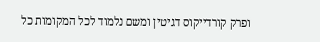ופרק קורדייקוס דגיטין ומשם נלמוד לכל המקומות כל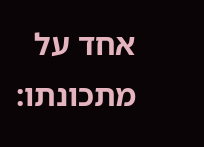אחד על מתכונתו: